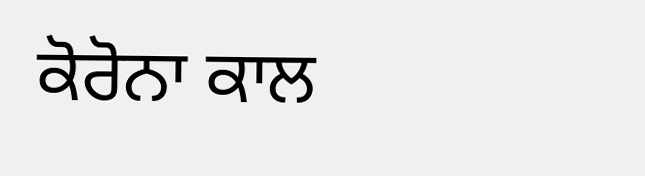ਕੋਰੋਨਾ ਕਾਲ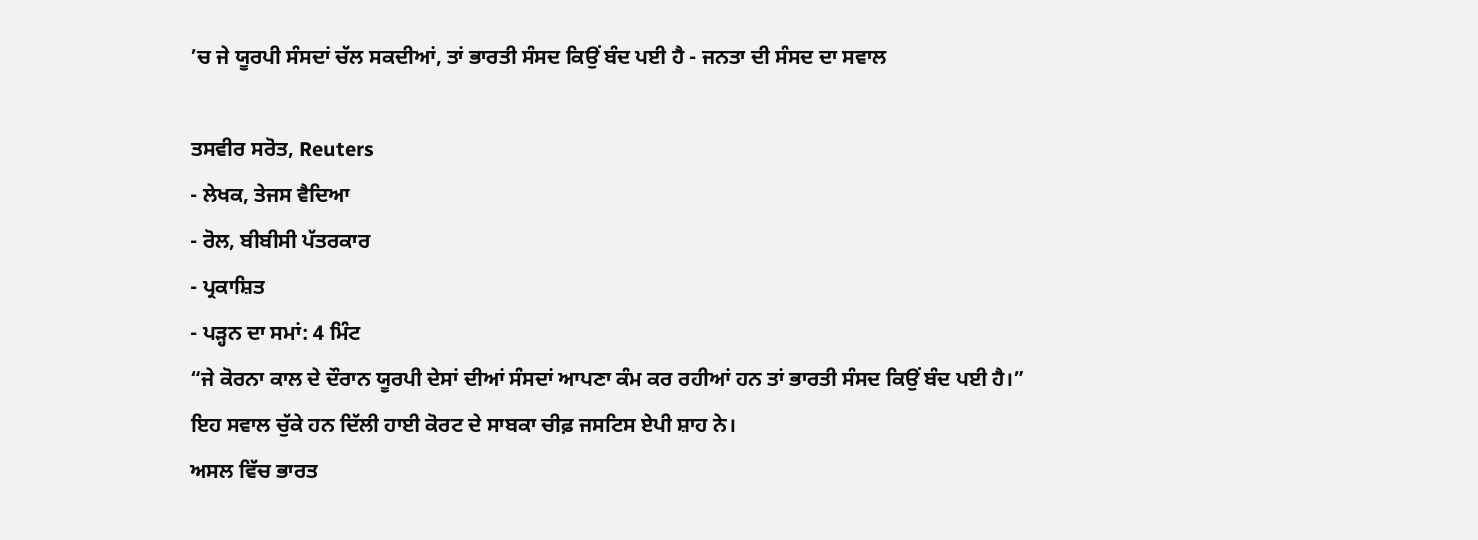’ਚ ਜੇ ਯੂਰਪੀ ਸੰਸਦਾਂ ਚੱਲ ਸਕਦੀਆਂ, ਤਾਂ ਭਾਰਤੀ ਸੰਸਦ ਕਿਉਂ ਬੰਦ ਪਈ ਹੈ - ਜਨਤਾ ਦੀ ਸੰਸਦ ਦਾ ਸਵਾਲ

ਤਸਵੀਰ ਸਰੋਤ, Reuters
- ਲੇਖਕ, ਤੇਜਸ ਵੈਦਿਆ
- ਰੋਲ, ਬੀਬੀਸੀ ਪੱਤਰਕਾਰ
- ਪ੍ਰਕਾਸ਼ਿਤ
- ਪੜ੍ਹਨ ਦਾ ਸਮਾਂ: 4 ਮਿੰਟ
“ਜੇ ਕੋਰਨਾ ਕਾਲ ਦੇ ਦੌਰਾਨ ਯੂਰਪੀ ਦੇਸਾਂ ਦੀਆਂ ਸੰਸਦਾਂ ਆਪਣਾ ਕੰਮ ਕਰ ਰਹੀਆਂ ਹਨ ਤਾਂ ਭਾਰਤੀ ਸੰਸਦ ਕਿਉਂ ਬੰਦ ਪਈ ਹੈ।”
ਇਹ ਸਵਾਲ ਚੁੱਕੇ ਹਨ ਦਿੱਲੀ ਹਾਈ ਕੋਰਟ ਦੇ ਸਾਬਕਾ ਚੀਫ਼ ਜਸਟਿਸ ਏਪੀ ਸ਼ਾਹ ਨੇ।
ਅਸਲ ਵਿੱਚ ਭਾਰਤ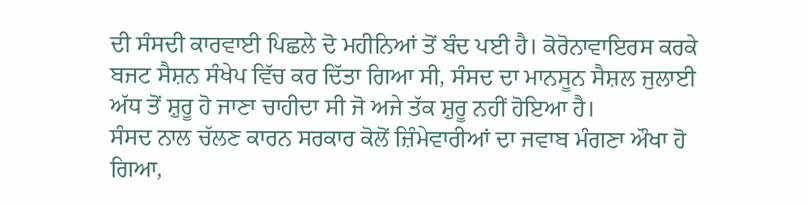ਦੀ ਸੰਸਦੀ ਕਾਰਵਾਈ ਪਿਛਲੇ ਦੋ ਮਹੀਨਿਆਂ ਤੋਂ ਬੰਦ ਪਈ ਹੈ। ਕੋਰੋਨਾਵਾਇਰਸ ਕਰਕੇ ਬਜਟ ਸੈਸ਼ਨ ਸੰਖੇਪ ਵਿੱਚ ਕਰ ਦਿੱਤਾ ਗਿਆ ਸੀ, ਸੰਸਦ ਦਾ ਮਾਨਸੂਨ ਸੈਸ਼ਲ ਜੁਲਾਈ ਅੱਧ ਤੋਂ ਸ਼ੁਰੂ ਹੋ ਜਾਣਾ ਚਾਹੀਦਾ ਸੀ ਜੋ ਅਜੇ ਤੱਕ ਸ਼ੁਰੂ ਨਹੀਂ ਹੋਇਆ ਹੈ।
ਸੰਸਦ ਨਾਲ ਚੱਲਣ ਕਾਰਨ ਸਰਕਾਰ ਕੋਲੋਂ ਜ਼ਿੰਮੇਵਾਰੀਆਂ ਦਾ ਜਵਾਬ ਮੰਗਣਾ ਔਖਾ ਹੋ ਗਿਆ,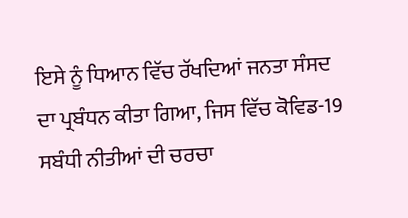ਇਸੇ ਨੂੰ ਧਿਆਨ ਵਿੱਚ ਰੱਖਦਿਆਂ ਜਨਤਾ ਸੰਸਦ ਦਾ ਪ੍ਰਬੰਧਨ ਕੀਤਾ ਗਿਆ, ਜਿਸ ਵਿੱਚ ਕੋਵਿਡ-19 ਸਬੰਧੀ ਨੀਤੀਆਂ ਦੀ ਚਰਚਾ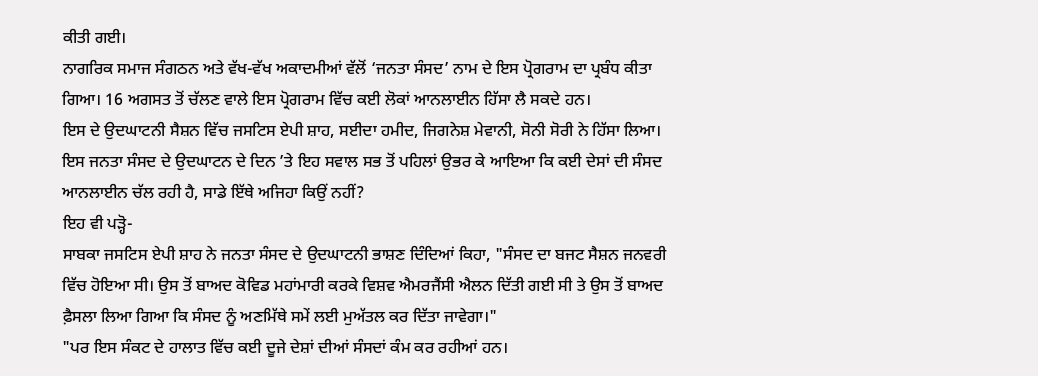ਕੀਤੀ ਗਈ।
ਨਾਗਰਿਕ ਸਮਾਜ ਸੰਗਠਨ ਅਤੇ ਵੱਖ-ਵੱਖ ਅਕਾਦਮੀਆਂ ਵੱਲੋਂ ‘ਜਨਤਾ ਸੰਸਦ’ ਨਾਮ ਦੇ ਇਸ ਪ੍ਰੋਗਰਾਮ ਦਾ ਪ੍ਰਬੰਧ ਕੀਤਾ ਗਿਆ। 16 ਅਗਸਤ ਤੋਂ ਚੱਲਣ ਵਾਲੇ ਇਸ ਪ੍ਰੋਗਰਾਮ ਵਿੱਚ ਕਈ ਲੋਕਾਂ ਆਨਲਾਈਨ ਹਿੱਸਾ ਲੈ ਸਕਦੇ ਹਨ।
ਇਸ ਦੇ ਉਦਘਾਟਨੀ ਸੈਸ਼ਨ ਵਿੱਚ ਜਸਟਿਸ ਏਪੀ ਸ਼ਾਹ, ਸਈਦਾ ਹਮੀਦ, ਜਿਗਨੇਸ਼ ਮੇਵਾਨੀ, ਸੋਨੀ ਸੋਰੀ ਨੇ ਹਿੱਸਾ ਲਿਆ।
ਇਸ ਜਨਤਾ ਸੰਸਦ ਦੇ ਉਦਘਾਟਨ ਦੇ ਦਿਨ ’ਤੇ ਇਹ ਸਵਾਲ ਸਭ ਤੋਂ ਪਹਿਲਾਂ ਉਭਰ ਕੇ ਆਇਆ ਕਿ ਕਈ ਦੇਸਾਂ ਦੀ ਸੰਸਦ ਆਨਲਾਈਨ ਚੱਲ ਰਹੀ ਹੈ, ਸਾਡੇ ਇੱਥੇ ਅਜਿਹਾ ਕਿਉਂ ਨਹੀਂ?
ਇਹ ਵੀ ਪੜ੍ਹੋ-
ਸਾਬਕਾ ਜਸਟਿਸ ਏਪੀ ਸ਼ਾਹ ਨੇ ਜਨਤਾ ਸੰਸਦ ਦੇ ਉਦਘਾਟਨੀ ਭਾਸ਼ਣ ਦਿੰਦਿਆਂ ਕਿਹਾ, "ਸੰਸਦ ਦਾ ਬਜਟ ਸੈਸ਼ਨ ਜਨਵਰੀ ਵਿੱਚ ਹੋਇਆ ਸੀ। ਉਸ ਤੋਂ ਬਾਅਦ ਕੋਵਿਡ ਮਹਾਂਮਾਰੀ ਕਰਕੇ ਵਿਸ਼ਵ ਐਮਰਜੈਂਸੀ ਐਲਨ ਦਿੱਤੀ ਗਈ ਸੀ ਤੇ ਉਸ ਤੋਂ ਬਾਅਦ ਫ਼ੈਸਲਾ ਲਿਆ ਗਿਆ ਕਿ ਸੰਸਦ ਨੂੰ ਅਣਮਿੱਥੇ ਸਮੇਂ ਲਈ ਮੁਅੱਤਲ ਕਰ ਦਿੱਤਾ ਜਾਵੇਗਾ।"
"ਪਰ ਇਸ ਸੰਕਟ ਦੇ ਹਾਲਾਤ ਵਿੱਚ ਕਈ ਦੂਜੇ ਦੇਸ਼ਾਂ ਦੀਆਂ ਸੰਸਦਾਂ ਕੰਮ ਕਰ ਰਹੀਆਂ ਹਨ।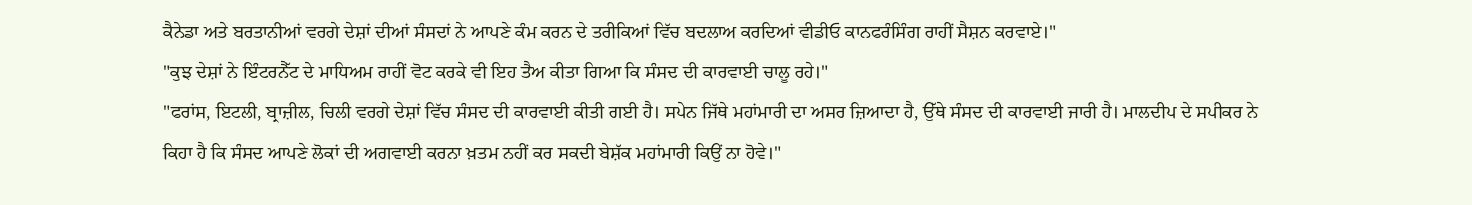ਕੈਨੇਡਾ ਅਤੇ ਬਰਤਾਨੀਆਂ ਵਰਗੇ ਦੇਸ਼ਾਂ ਦੀਆਂ ਸੰਸਦਾਂ ਨੇ ਆਪਣੇ ਕੰਮ ਕਰਨ ਦੇ ਤਰੀਕਿਆਂ ਵਿੱਚ ਬਦਲਾਅ ਕਰਦਿਆਂ ਵੀਡੀਓ ਕਾਨਫਰੰਸਿੰਗ ਰਾਹੀਂ ਸੈਸ਼ਨ ਕਰਵਾਏ।"
"ਕੁਝ ਦੇਸ਼ਾਂ ਨੇ ਇੰਟਰਨੈੱਟ ਦੇ ਮਾਧਿਅਮ ਰਾਹੀਂ ਵੋਟ ਕਰਕੇ ਵੀ ਇਹ ਤੈਅ ਕੀਤਾ ਗਿਆ ਕਿ ਸੰਸਦ ਦੀ ਕਾਰਵਾਈ ਚਾਲੂ ਰਹੇ।"
"ਫਰਾਂਸ, ਇਟਲੀ, ਬ੍ਰਾਜ਼ੀਲ, ਚਿਲੀ ਵਰਗੇ ਦੇਸ਼ਾਂ ਵਿੱਚ ਸੰਸਦ ਦੀ ਕਾਰਵਾਈ ਕੀਤੀ ਗਈ ਹੈ। ਸਪੇਨ ਜਿੱਥੇ ਮਹਾਂਮਾਰੀ ਦਾ ਅਸਰ ਜ਼ਿਆਦਾ ਹੈ, ਉੱਥੇ ਸੰਸਦ ਦੀ ਕਾਰਵਾਈ ਜਾਰੀ ਹੈ। ਮਾਲਦੀਪ ਦੇ ਸਪੀਕਰ ਨੇ ਕਿਹਾ ਹੈ ਕਿ ਸੰਸਦ ਆਪਣੇ ਲੋਕਾਂ ਦੀ ਅਗਵਾਈ ਕਰਨਾ ਖ਼ਤਮ ਨਹੀਂ ਕਰ ਸਕਦੀ ਬੇਸ਼ੱਕ ਮਹਾਂਮਾਰੀ ਕਿਉਂ ਨਾ ਹੋਵੇ।"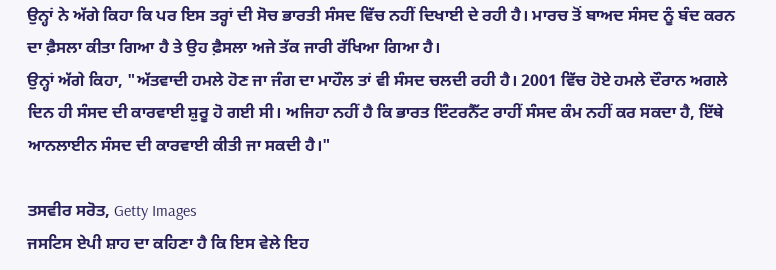ਉਨ੍ਹਾਂ ਨੇ ਅੱਗੇ ਕਿਹਾ ਕਿ ਪਰ ਇਸ ਤਰ੍ਹਾਂ ਦੀ ਸੋਚ ਭਾਰਤੀ ਸੰਸਦ ਵਿੱਚ ਨਹੀਂ ਦਿਖਾਈ ਦੇ ਰਹੀ ਹੈ। ਮਾਰਚ ਤੋਂ ਬਾਅਦ ਸੰਸਦ ਨੂੰ ਬੰਦ ਕਰਨ ਦਾ ਫ਼ੈਸਲਾ ਕੀਤਾ ਗਿਆ ਹੈ ਤੇ ਉਹ ਫ਼ੈਸਲਾ ਅਜੇ ਤੱਕ ਜਾਰੀ ਰੱਖਿਆ ਗਿਆ ਹੈ।
ਉਨ੍ਹਾਂ ਅੱਗੇ ਕਿਹਾ, "ਅੱਤਵਾਦੀ ਹਮਲੇ ਹੋਣ ਜਾ ਜੰਗ ਦਾ ਮਾਹੌਲ ਤਾਂ ਵੀ ਸੰਸਦ ਚਲਦੀ ਰਹੀ ਹੈ। 2001 ਵਿੱਚ ਹੋਏ ਹਮਲੇ ਦੌਰਾਨ ਅਗਲੇ ਦਿਨ ਹੀ ਸੰਸਦ ਦੀ ਕਾਰਵਾਈ ਸ਼ੁਰੂ ਹੋ ਗਈ ਸੀ। ਅਜਿਹਾ ਨਹੀਂ ਹੈ ਕਿ ਭਾਰਤ ਇੰਟਰਨੈੱਟ ਰਾਹੀਂ ਸੰਸਦ ਕੰਮ ਨਹੀਂ ਕਰ ਸਕਦਾ ਹੈ, ਇੱਥੇ ਆਨਲਾਈਨ ਸੰਸਦ ਦੀ ਕਾਰਵਾਈ ਕੀਤੀ ਜਾ ਸਕਦੀ ਹੈ।"

ਤਸਵੀਰ ਸਰੋਤ, Getty Images
ਜਸਟਿਸ ਏਪੀ ਸ਼ਾਹ ਦਾ ਕਹਿਣਾ ਹੈ ਕਿ ਇਸ ਵੇਲੇ ਇਹ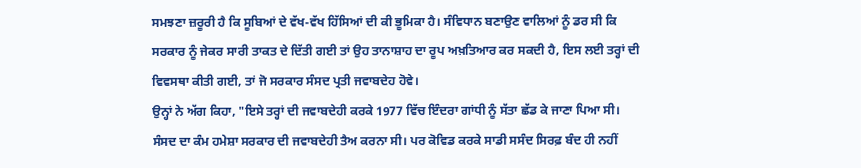ਸਮਝਣਾ ਜ਼ਰੂਰੀ ਹੈ ਕਿ ਸੂਬਿਆਂ ਦੇ ਵੱਖ-ਵੱਖ ਹਿੱਸਿਆਂ ਦੀ ਕੀ ਭੂਮਿਕਾ ਹੈ। ਸੰਵਿਧਾਨ ਬਣਾਉਣ ਵਾਲਿਆਂ ਨੂੰ ਡਰ ਸੀ ਕਿ ਸਰਕਾਰ ਨੂੰ ਜੇਕਰ ਸਾਰੀ ਤਾਕਤ ਦੇ ਦਿੱਤੀ ਗਈ ਤਾਂ ਉਹ ਤਾਨਾਸ਼ਾਹ ਦਾ ਰੂਪ ਅਖ਼ਤਿਆਰ ਕਰ ਸਕਦੀ ਹੈ, ਇਸ ਲਈ ਤਰ੍ਹਾਂ ਦੀ ਵਿਵਸਥਾ ਕੀਤੀ ਗਈ, ਤਾਂ ਜੋ ਸਰਕਾਰ ਸੰਸਦ ਪ੍ਰਤੀ ਜਵਾਬਦੇਹ ਹੋਵੇ।
ਉਨ੍ਹਾਂ ਨੇ ਅੱਗ ਕਿਹਾ, "ਇਸੇ ਤਰ੍ਹਾਂ ਦੀ ਜਵਾਬਦੇਹੀ ਕਰਕੇ 1977 ਵਿੱਚ ਇੰਦਰਾ ਗਾਂਧੀ ਨੂੰ ਸੱਤਾ ਛੱਡ ਕੇ ਜਾਣਾ ਪਿਆ ਸੀ। ਸੰਸਦ ਦਾ ਕੰਮ ਹਮੇਸ਼ਾ ਸਰਕਾਰ ਦੀ ਜਵਾਬਦੇਹੀ ਤੈਅ ਕਰਨਾ ਸੀ। ਪਰ ਕੋਵਿਡ ਕਰਕੇ ਸਾਡੀ ਸਸੰਦ ਸਿਰਫ਼ ਬੰਦ ਹੀ ਨਹੀਂ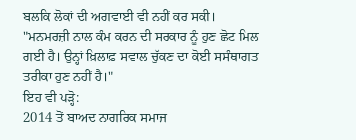ਬਲਕਿ ਲੋਕਾਂ ਦੀ ਅਗਵਾਈ ਵੀ ਨਹੀਂ ਕਰ ਸਕੀ।
"ਮਨਮਰਜ਼ੀ ਨਾਲ ਕੰਮ ਕਰਨ ਦੀ ਸਰਕਾਰ ਨੂੰ ਹੁਣ ਛੋਟ ਮਿਲ ਗਈ ਹੈ। ਉਨ੍ਹਾਂ ਖ਼ਿਲਾਫ਼ ਸਵਾਲ ਚੁੱਕਣ ਦਾ ਕੋਈ ਸਸੰਥਾਗਤ ਤਰੀਕਾ ਹੁਣ ਨਹੀਂ ਹੈ।"
ਇਹ ਵੀ ਪੜ੍ਹੋ:
2014 ਤੋਂ ਬਾਅਦ ਨਾਗਰਿਕ ਸਮਾਜ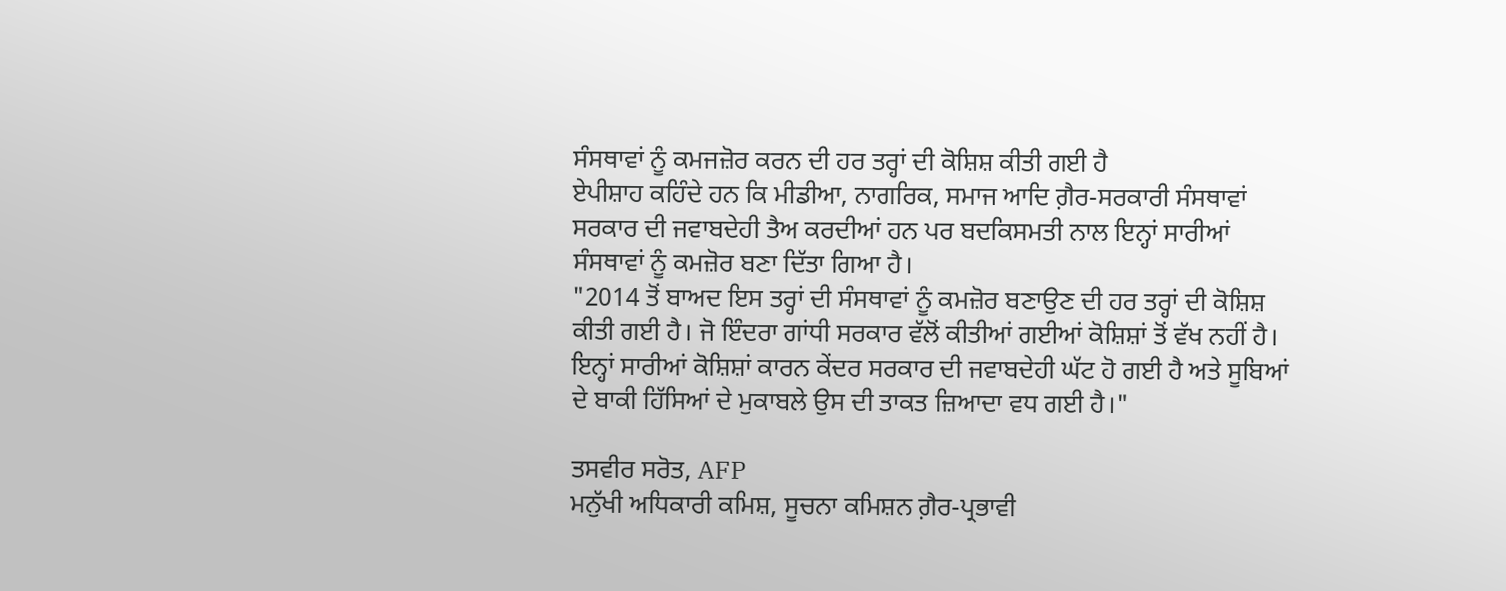ਸੰਸਥਾਵਾਂ ਨੂੰ ਕਮਜਜ਼ੋਰ ਕਰਨ ਦੀ ਹਰ ਤਰ੍ਹਾਂ ਦੀ ਕੋਸ਼ਿਸ਼ ਕੀਤੀ ਗਈ ਹੈ
ਏਪੀਸ਼ਾਹ ਕਹਿੰਦੇ ਹਨ ਕਿ ਮੀਡੀਆ, ਨਾਗਰਿਕ, ਸਮਾਜ ਆਦਿ ਗ਼ੈਰ-ਸਰਕਾਰੀ ਸੰਸਥਾਵਾਂ ਸਰਕਾਰ ਦੀ ਜਵਾਬਦੇਹੀ ਤੈਅ ਕਰਦੀਆਂ ਹਨ ਪਰ ਬਦਕਿਸਮਤੀ ਨਾਲ ਇਨ੍ਹਾਂ ਸਾਰੀਆਂ ਸੰਸਥਾਵਾਂ ਨੂੰ ਕਮਜ਼ੋਰ ਬਣਾ ਦਿੱਤਾ ਗਿਆ ਹੈ।
"2014 ਤੋਂ ਬਾਅਦ ਇਸ ਤਰ੍ਹਾਂ ਦੀ ਸੰਸਥਾਵਾਂ ਨੂੰ ਕਮਜ਼ੋਰ ਬਣਾਉਣ ਦੀ ਹਰ ਤਰ੍ਹਾਂ ਦੀ ਕੋਸ਼ਿਸ਼ ਕੀਤੀ ਗਈ ਹੈ। ਜੋ ਇੰਦਰਾ ਗਾਂਧੀ ਸਰਕਾਰ ਵੱਲੋਂ ਕੀਤੀਆਂ ਗਈਆਂ ਕੋਸ਼ਿਸ਼ਾਂ ਤੋਂ ਵੱਖ ਨਹੀਂ ਹੈ। ਇਨ੍ਹਾਂ ਸਾਰੀਆਂ ਕੋਸ਼ਿਸ਼ਾਂ ਕਾਰਨ ਕੇਂਦਰ ਸਰਕਾਰ ਦੀ ਜਵਾਬਦੇਹੀ ਘੱਟ ਹੋ ਗਈ ਹੈ ਅਤੇ ਸੂਬਿਆਂ ਦੇ ਬਾਕੀ ਹਿੱਸਿਆਂ ਦੇ ਮੁਕਾਬਲੇ ਉਸ ਦੀ ਤਾਕਤ ਜ਼ਿਆਦਾ ਵਧ ਗਈ ਹੈ।"

ਤਸਵੀਰ ਸਰੋਤ, AFP
ਮਨੁੱਖੀ ਅਧਿਕਾਰੀ ਕਮਿਸ਼, ਸੂਚਨਾ ਕਮਿਸ਼ਨ ਗ਼ੈਰ-ਪ੍ਰਭਾਵੀ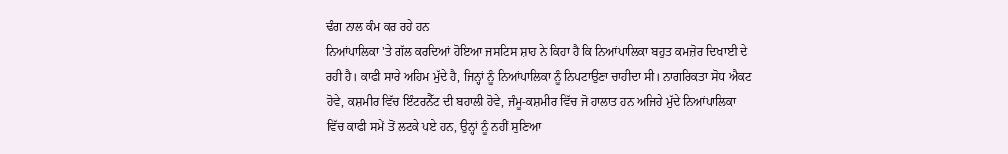ਢੰਗ ਨਾਲ ਕੰਮ ਕਰ ਰਹੇ ਹਨ
ਨਿਆਂਪਾਲਿਕਾ 'ਤੇ ਗੱਲ ਕਰਦਿਆਂ ਹੋਇਆ ਜਸਟਿਸ ਸ਼ਾਹ ਨੇ ਕਿਹਾ ਹੈ ਕਿ ਨਿਆਂਪਾਲਿਕਾ ਬਹੁਤ ਕਮਜ਼ੋਰ ਦਿਖਾਈ ਦੇ ਰਹੀ ਹੈ। ਕਾਫੀ ਸਾਰੇ ਅਹਿਮ ਮੁੱਦੇ ਹੈ, ਜਿਨ੍ਹਾਂ ਨੂੰ ਨਿਆਂਪਾਲਿਕਾ ਨੂੰ ਨਿਪਟਾਉਣਾ ਚਾਹੀਦਾ ਸੀ। ਨਾਗਰਿਕਤਾ ਸੋਧ ਐਕਟ ਹੋਵੇ, ਕਸ਼ਮੀਰ ਵਿੱਚ ਇੰਟਰਨੈੱਟ ਦੀ ਬਹਾਲੀ ਹੋਵੇ, ਜੰਮੂ-ਕਸ਼ਮੀਰ ਵਿੱਚ ਜੋ ਹਾਲਾਤ ਹਨ ਅਜਿਹੇ ਮੁੱਦੇ ਨਿਆਂਪਾਲਿਕਾ ਵਿੱਚ ਕਾਫੀ ਸਮੇਂ ਤੋਂ ਲਟਕੇ ਪਏ ਹਨ, ਉਨ੍ਹਾਂ ਨੂੰ ਨਹੀਂ ਸੁਣਿਆ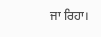ਜਾ ਰਿਹਾ।